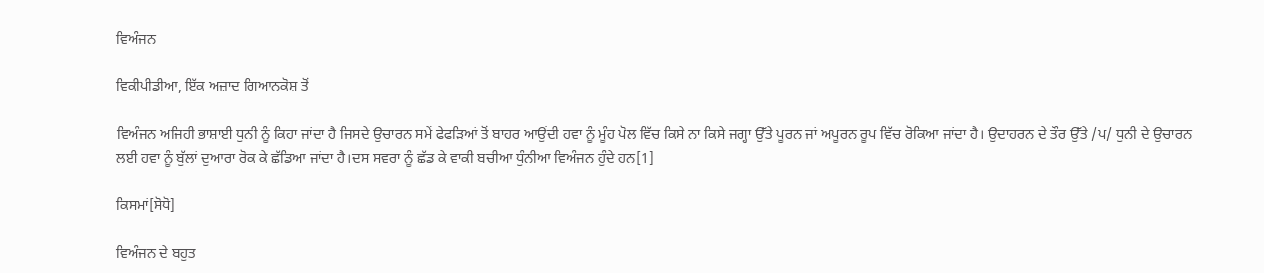ਵਿਅੰਜਨ

ਵਿਕੀਪੀਡੀਆ, ਇੱਕ ਅਜ਼ਾਦ ਗਿਆਨਕੋਸ਼ ਤੋਂ

ਵਿਅੰਜਨ ਅਜਿਹੀ ਭਾਸ਼ਾਈ ਧੁਨੀ ਨੂੰ ਕਿਹਾ ਜਾਂਦਾ ਹੈ ਜਿਸਦੇ ਉਚਾਰਨ ਸਮੇਂ ਫੇਫੜਿਆਂ ਤੋਂ ਬਾਹਰ ਆਉਂਦੀ ਹਵਾ ਨੂੰ ਮੂੰਹ ਪੋਲ ਵਿੱਚ ਕਿਸੇ ਨਾ ਕਿਸੇ ਜਗ੍ਹਾ ਉੱਤੇ ਪੂਰਨ ਜਾਂ ਅਪੂਰਨ ਰੂਪ ਵਿੱਚ ਰੋਕਿਆ ਜਾਂਦਾ ਹੈ। ਉਦਾਹਰਨ ਦੇ ਤੌਰ ਉੱਤੇ /ਪ/ ਧੁਨੀ ਦੇ ਉਚਾਰਨ ਲਈ ਹਵਾ ਨੂੰ ਬੁੱਲਾਂ ਦੁਆਰਾ ਰੋਕ ਕੇ ਛੱਡਿਆ ਜਾਂਦਾ ਹੈ।ਦਸ ਸਵਰਾ ਨੂੰ ਛੱਡ ਕੇ ਵਾਕੀ ਬਚੀਆ ਧੁੰਨੀਆ ਵਿਅੰਜਨ ਹੁੰਦੇ ਹਨ[1]

ਕਿਸਮਾਂ[ਸੋਧੋ]

ਵਿਅੰਜਨ ਦੇ ਬਹੁਤ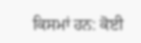ਕਿਸਮਾਂ ਹਨ: ਕੋਈ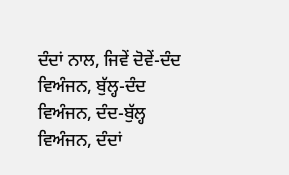ਦੰਦਾਂ ਨਾਲ, ਜਿਵੇਂ ਦੋਵੇਂ-ਦੰਦ ਵਿਅੰਜਨ, ਬੁੱਲ੍ਹ-ਦੰਦ ਵਿਅੰਜਨ, ਦੰਦ-ਬੁੱਲ੍ਹ ਵਿਅੰਜਨ, ਦੰਦਾਂ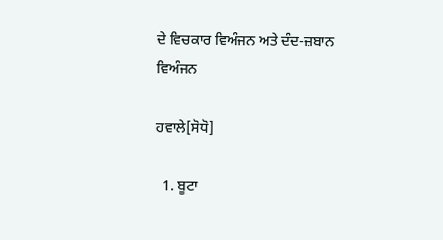ਦੇ ਵਿਚਕਾਰ ਵਿਅੰਜਨ ਅਤੇ ਦੰਦ-ਜ਼ਬਾਨ ਵਿਅੰਜਨ

ਹਵਾਲੇ[ਸੋਧੋ]

  1. ਬੂਟਾ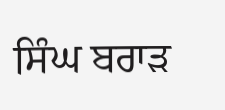ਸਿੰਘ ਬਰਾੜ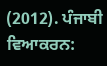(2012). ਪੰਜਾਬੀ ਵਿਆਕਰਨ: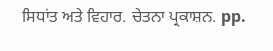ਸਿਧਾਂਤ ਅਤੇ ਵਿਹਾਰ. ਚੇਤਨਾ ਪ੍ਰਕਾਸ਼ਨ. pp.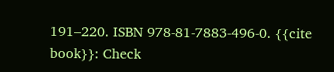191–220. ISBN 978-81-7883-496-0. {{cite book}}: Check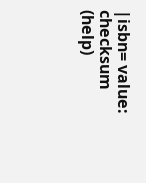|isbn= value: checksum (help)